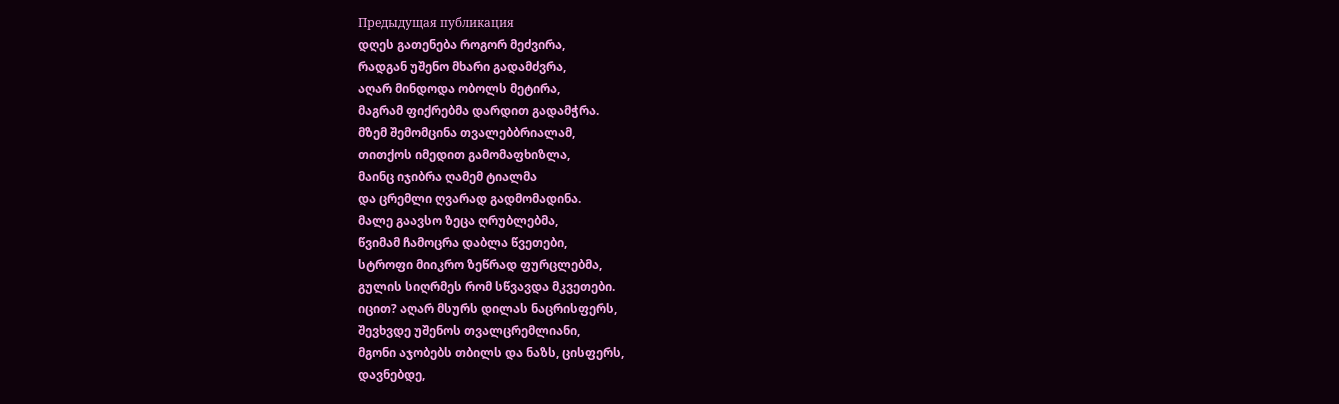Предыдущая публикация
დღეს გათენება როგორ მეძვირა,
რადგან უშენო მხარი გადამძვრა,
აღარ მინდოდა ობოლს მეტირა,
მაგრამ ფიქრებმა დარდით გადამჭრა.
მზემ შემომცინა თვალებბრიალამ,
თითქოს იმედით გამომაფხიზლა,
მაინც იჯიბრა ღამემ ტიალმა
და ცრემლი ღვარად გადმომადინა.
მალე გაავსო ზეცა ღრუბლებმა,
წვიმამ ჩამოცრა დაბლა წვეთები,
სტროფი მიიკრო ზეწრად ფურცლებმა,
გულის სიღრმეს რომ სწვავდა მკვეთები.
იცით? აღარ მსურს დილას ნაცრისფერს,
შევხვდე უშენოს თვალცრემლიანი,
მგონი აჯობებს თბილს და ნაზს, ცისფერს,
დავნებდე,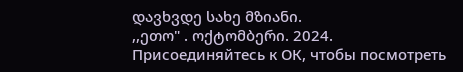დავხვდე სახე მზიანი.
,,ეთო" . ოქტომბერი. 2024.
Присоединяйтесь к ОК, чтобы посмотреть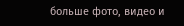больше фото, видео и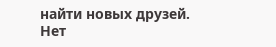найти новых друзей.
Нет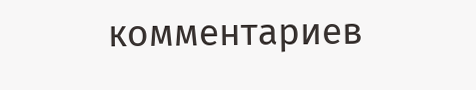комментариев